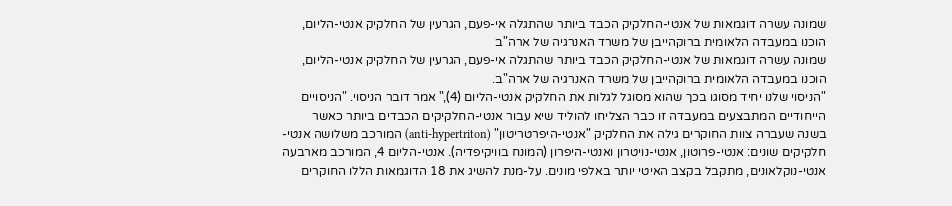שמונה עשרה דוגמאות של אנטי-החלקיק הכבד ביותר שהתגלה אי-פעם, הגרעין של החלקיק אנטי-הליום, הוכנו במעבדה הלאומית ברוקהייבן של משרד האנרגיה של ארה"ב
שמונה עשרה דוגמאות של אנטי-החלקיק הכבד ביותר שהתגלה אי-פעם, הגרעין של החלקיק אנטי-הליום, הוכנו במעבדה הלאומית ברוקהייבן של משרד האנרגיה של ארה"ב.
"הניסוי שלנו יחיד מסוגו בכך שהוא מסוגל לגלות את החלקיק אנטי-הליום (4)," אמר דובר הניסוי. "הניסויים הייחודיים המתבצעים במעבדה זו כבר הצליחו להוליד שיא עבור אנטי-החלקיקים הכבדים ביותר כאשר בשנה שעברה צוות החוקרים גילה את החלקיק "אנטי-היפרטריטון" (anti-hypertriton) המורכב משלושה אנטי-חלקיקים שונים: אנטי-פרוטון, אנטי-נויטרון ואנטי-היפרון (המונח בוויקיפדיה). אנטי-הליום 4, המורכב מארבעה אנטי-נוקלאונים, מתקבל בקצב האיטי יותר באלפי מונים. על-מנת להשיג את 18 הדוגמאות הללו החוקרים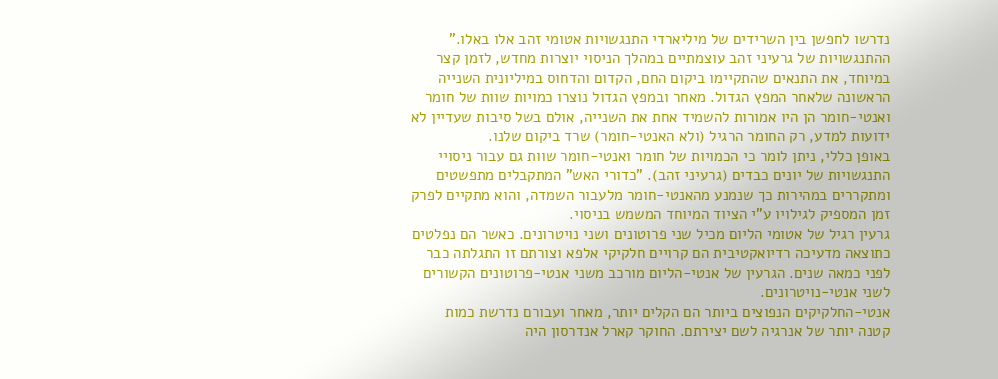נדרשו לחפשן בין השרידים של מיליארדי התנגשויות אטומי זהב אלו באלו."
ההתנגשויות של גרעיני זהב עוצמתיים במהלך הניסוי יוצרות מחדש, לזמן קצר במיוחד, את התנאים שהתקיימו ביקום החם, הקדום והדחוס במיליונית השנייה הראשונה שלאחר המפץ הגדול. מאחר ובמפץ הגדול נוצרו כמויות שוות של חומר ואנטי-חומר הן היו אמורות להשמיד אחת את השנייה, אולם בשל סיבות שעדיין לא ידועות למדע, רק החומר הרגיל (ולא האנטי-חומר) שרד ביקום שלנו.
באופן כללי, ניתן לומר כי הכמויות של חומר ואנטי-חומר שוות גם עבור ניסויי התנגשויות של יונים כבדים (גרעיני זהב). "כדורי האש" המתקבלים מתפשטים ומתקררים במהירות כך שנמנע מהאנטי-חומר מלעבור השמדה, והוא מתקיים לפרק זמן המספיק לגילויו ע"י הציוד המיוחד המשמש בניסוי.
גרעין רגיל של אטומי הליום מכיל שני פרוטונים ושני נויטרונים. כאשר הם נפלטים כתוצאה מדעיכה רדיואקטיבית הם קרויים חלקיקי אלפא וצורתם זו התגלתה כבר לפני כמאה שנים. הגרעין של אנטי-הליום מורכב משני אנטי-פרוטונים הקשורים לשני אנטי-נויטרונים.
אנטי-החלקיקים הנפוצים ביותר הם הקלים יותר, מאחר ועבורם נדרשת כמות קטנה יותר של אנרגיה לשם יצירתם. החוקר קארל אנדרסון היה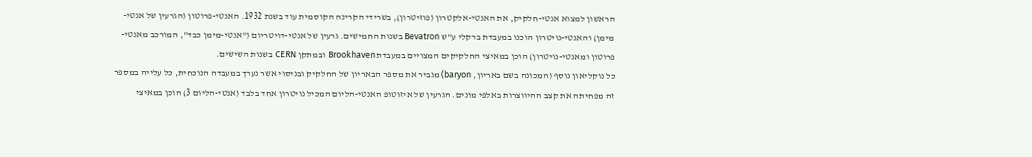הראשון למצוא אנטי-חלקיק, את האנטי-אלקטרון (פוזיטרון), בשרידי הקרינה הקוסמית עוד בשנת 1932. האנטי-פרוטון (הגרעין של אנטי-מימן) והאנטי-נויטרון הוכנו במעבדת ברקלי ע"ש Bevatron בשנות החמישים. גרעין של אנטי-דויטריום ("אנטי-מימן כבד", המורכב מאנטי-פרוטון ומאנטי-נויטרון) הוכן במאיצי החלקיקים המצויים במעבדת Brookhaven ובמתקן CERN בשנות השישים.
כל נוקליאון נוסף (המכונה בשם באריון, baryon) מגביר את מספר הבאריון של החלקיק ובניסוי אשר נערך במעבדה הנוכחית, כל עלייה במספר זה מפחיתה את קצב ההיווצרות באלפי מונים. הגרעין של איזוטופ האנטי-הליום המכיל נויטרון אחד בלבד (אנטי-הליום 3) הוכן במאיצי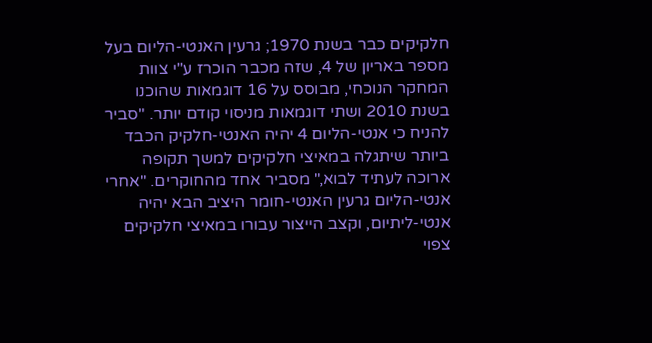חלקיקים כבר בשנת 1970; גרעין האנטי-הליום בעל מספר באריון של 4, שזה מכבר הוכרז ע"י צוות המחקר הנוכחי, מבוסס על 16 דוגמאות שהוכנו בשנת 2010 ושתי דוגמאות מניסוי קודם יותר. "סביר להניח כי אנטי-הליום 4 יהיה האנטי-חלקיק הכבד ביותר שיתגלה במאיצי חלקיקים למשך תקופה ארוכה לעתיד לבוא," מסביר אחד מהחוקרים. "אחרי אנטי-הליום גרעין האנטי-חומר היציב הבא יהיה אנטי-ליתיום, וקצב הייצור עבורו במאיצי חלקיקים צפוי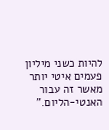להיות כשני מיליון פעמים איטי יותר מאשר זה עבור האנטי-הליום."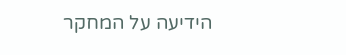הידיעה על המחקר